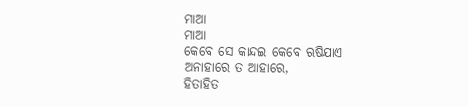ମାଆ
ମାଆ
କେବେ ସେ କାନ୍ଦଇ କେବେ ଋଷିଯାଏ
ଅନାହାରେ ତ ଆହାରେ,
ହିତାହିତ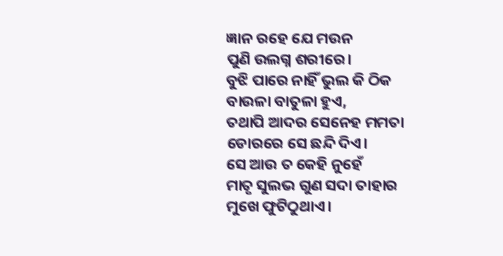ଜ୍ଞାନ ରହେ ଯେ ମଉନ
ପୁଣି ଉଲଗ୍ନ ଶରୀରେ।
ବୁଝି ପାରେ ନାହିଁ ଭୁଲ କି ଠିକ
ବାଉଳା ବାତୁଳା ହୁଏ,
ତଥାପି ଆଦର ସେନେହ ମମତା
ଡୋରରେ ସେ ଛନ୍ଦି ଦିଏ।
ସେ ଆଉ ତ କେହି ନୁହେଁ
ମାତୃ ସୁଲଭ ଗୁଣ ସଦା ତାହାର
ମୁଖେ ଫୁଟିଠୁଥାଏ।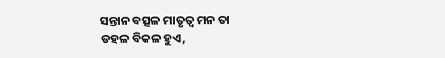ସନ୍ତାନ ବତ୍ସଳ ମାତୃତ୍ଵ ମନ ତା
ଡହଳ ବିକଳ ହୁଏ,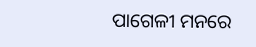ପାଗେଳୀ ମନରେ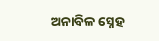ଅନାବିଳ ସ୍ନେହ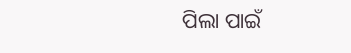ପିଲା ପାଇଁ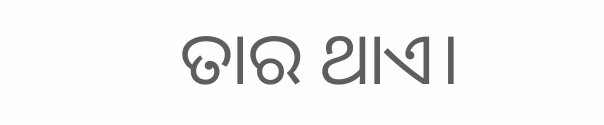ତାର ଥାଏ।